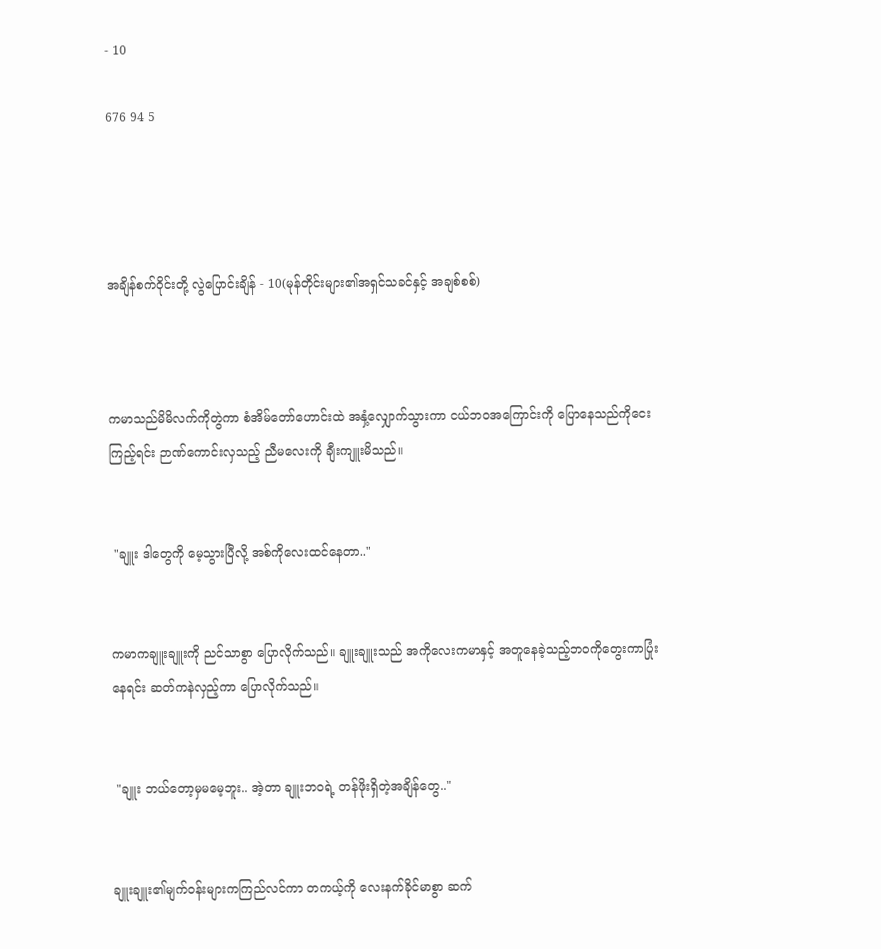- 10

676 94 5




အချိန်စက်ဝိုင်းတို့ လွဲပြောင်းချိန် - 10(မုန်တိုင်းများ၏အရှင်သခင်နှင့် အချစ်စစ်)



ကမာသည်မိမိလက်ကိုတွဲကာ စံအိမ်တော်ဟောင်းထဲ အနှံ့လျှောက်သွားကာ ငယ်ဘဝအကြောင်းကို ပြောနေသည်ကိုငေးကြည့်ရင်း ဉာဏ်ကောင်းလှသည့် ညီမလေးကို ချီးကျူးမိသည်။


 "ချူး ဒါတွေကို မေ့သွားပြီလို့ အစ်ကိုလေးထင်နေတာ.."


ကမာကချူးချူးကို ညင်သာစွာ ပြောလိုက်သည်။ ချူးချူးသည် အကိုလေးကမာနှင့် အတူနေခဲ့သည့်ဘဝကိုတွေးကာပြုံးနေရင်း ဆတ်ကနဲလှည့်ကာ ပြောလိုက်သည်။


 "ချူး ဘယ်တော့မှမမေ့ဘူး.. အဲ့တာ ချူးဘဝရဲ့ တန်ဖိုးရှိတဲ့အချိန်တွေ.."


ချူးချူး၏မျက်ဝန်းများကကြည်လင်ကာ တကယ့်ကို လေးနက်ခိုင်မာစွာ ဆက်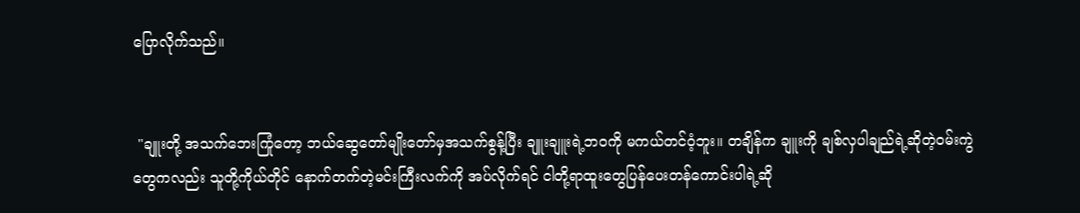ပြောလိုက်သည်။


 "ချူးတို့ အသက်ဘေးကြုံတော့ ဘယ်ဆွေတော်မျိုးတော်မှအသက်စွန့်ပြီး ချူးချူးရဲ့ဘဝကို မကယ်တင်ဝံ့ဘူး။ တချိန်က ချူးကို ချစ်လှပါချည်ရဲ့ဆိုတဲ့ဝမ်းကွဲတွေကလည်း သူတို့ကိုယ်တိုင် နောက်တက်တဲ့မင်းကြီးလက်ကို အပ်လိုက်ရင် ငါတို့ရာထူးတွေပြန်ပေးတန်ကောင်းပါရဲ့ဆို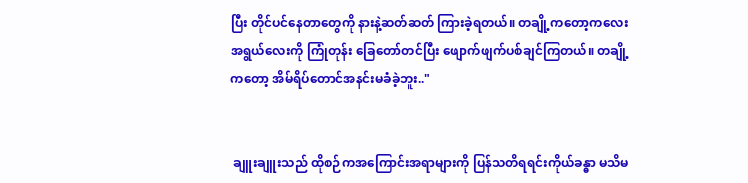ပြီး တိုင်ပင်နေတာတွေကို နားနဲ့ဆတ်ဆတ် ကြားခဲ့ရတယ်။ တချို့ကတော့ကလေးအရွယ်လေးကို ကြုံတုန်း ခြေတော်တင်ပြီး ဖျောက်ဖျက်ပစ်ချင်ကြတယ်။ တချို့ကတော့ အိမ်ရိပ်တောင်အနင်းမခံခဲ့ဘူး.."


 ချူးချူးသည် ထိုစဉ်ကအကြောင်းအရာများကို ပြန်သတိရရင်းကိုယ်ခန္ဓာ မသိမ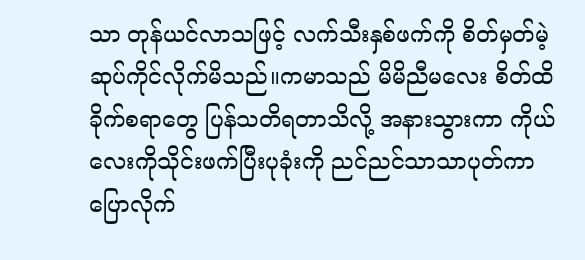သာ တုန်ယင်လာသဖြင့် လက်သီးနှစ်ဖက်ကို စိတ်မှတ်မဲ့ ဆုပ်ကိုင်လိုက်မိသည်။ကမာသည် မိမိညီမလေး စိတ်ထိခိုက်စရာတွေ ပြန်သတိရတာသိလို့ အနားသွားကာ ကိုယ်လေးကိုသိုင်းဖက်ပြီးပုခုံးကို ညင်ညင်သာသာပုတ်ကာ ပြောလိုက်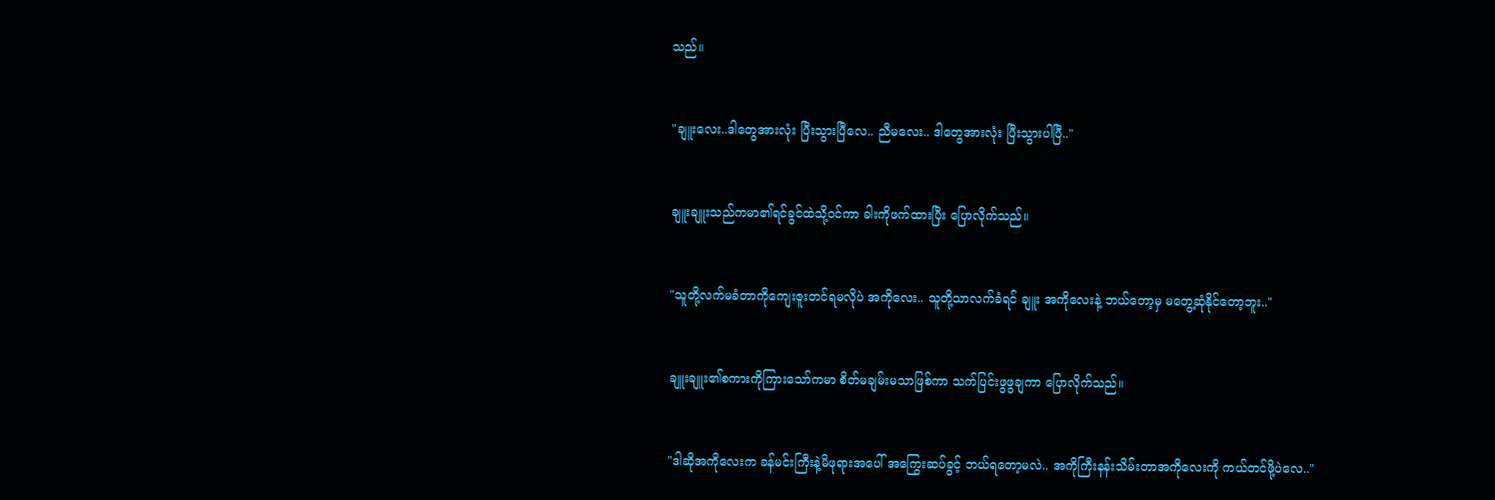သည်။


"ချူးလေး..ဒါတွေအားလုံး ပြီးသွားပြီလေ.. ညီမလေး.. ဒါတွေအားလုံး ပြီးသွားပါပြီ.."


ချူးချူးသည်ကမာ၏ရင်ခွင်ထဲသို့ဝင်ကာ ခါးကိုဖက်ထားပြီး ပြောလိုက်သည်။


"သူတို့လက်မခံတာကိုကျေးဇူးတင်ရမလိုပဲ အကိုလေး.. သူတို့သာလက်ခံရင် ချူး အကိုလေးနဲ့ ဘယ်တော့မှ မတွေ့ဆုံနိုင်တော့ဘူး.."


ချူးချူး၏စကားကိုကြားသော်ကမာ စိတ်မချမ်းမသာဖြစ်ကာ သက်ပြင်းဖွဖွချကာ ပြောလိုက်သည်။


"ဒါဆိုအကိုလေးက ခန်မင်းကြီးနဲ့မိဖုရားအပေါ် အကြွေးဆပ်ခွင့် ဘယ်ရတော့မလဲ.. အကိုကြီးနန်းသိမ်းတာအကိုလေးကို ကယ်တင်ဖို့ပဲလေ.."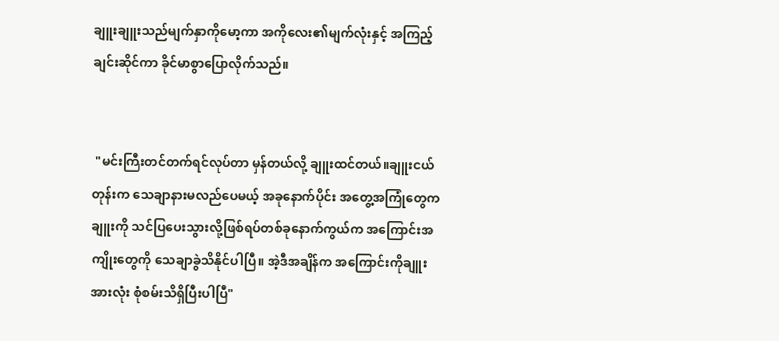ချူးချူးသည်မျက်နှာကိုမော့ကာ အကိုလေး၏မျက်လုံးနှင့် အကြည့်ချင်းဆိုင်ကာ ခိုင်မာစွာပြောလိုက်သည်။


 "မင်းကြီးတင်တက်ရင်လုပ်တာ မှန်တယ်လို့ ချူးထင်တယ်။ချူးငယ်တုန်းက သေချာနားမလည်ပေမယ့် အခုနောက်ပိုင်း အတွေ့အကြုံတွေက ချူးကို သင်ပြပေးသွားလို့ဖြစ်ရပ်တစ်ခုနောက်ကွယ်က အကြောင်းအကျိုးတွေကို သေချာခွဲသိနိုင်ပါပြီ။ အဲ့ဒီအချိန်က အကြောင်းကိုချူး အားလုံး စုံစမ်းသိရှိပြီးပါပြီ"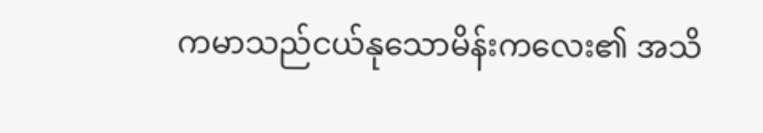ကမာသည်ငယ်နုသောမိန်းကလေး၏ အသိ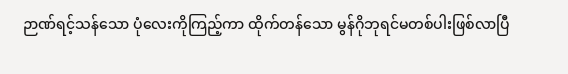ဉာဏ်ရင့်သန်သော ပုံလေးကိုကြည့်ကာ ထိုက်တန်သော မွန်ဂိုဘုရင်မတစ်ပါးဖြစ်လာပြီ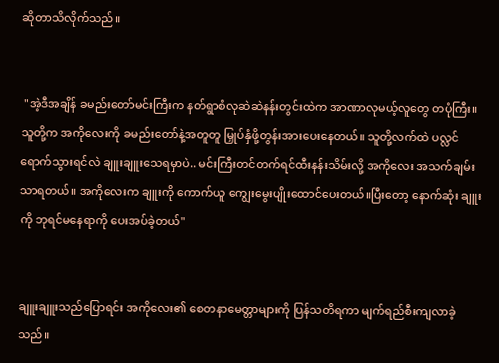ဆိုတာသိလိုက်သည်။


 "အဲ့ဒီအချိန် ခမည်းတော်မင်းကြီးက နတ်ရွာစံလုဆဲဆဲနန်းတွင်းထဲက အာဏာလုမယ့်လူတွေ တပုံကြီး။ သူတို့က အကိုလေးကို ခမည်းတော်နဲ့အတူတူ မြှုပ်နှံဖို့တွန်းအားပေးနေတယ်။ သူတို့လက်ထဲ ပလ္လင်ရောက်သွားရင်လဲ ချူးချူးသေရမှာပဲ.. မင်းကြီးတင်တက်ရင်ထီးနန်းသိမ်းလို့ အကိုလေး အသက်ချမ်းသာရတယ်။ အကိုလေးက ချူးကို ကောက်ယူ ကျွေးမွေးပျိုးထောင်ပေးတယ်။ပြီးတော့ နောက်ဆုံး ချူးကို ဘုရင်မနေရာကို ပေးအပ်ခဲ့တယ်"


ချူးချူးသည်ပြောရင်း အကိုလေး၏ စေတနာမေတ္တာများကို ပြန်သတိရကာ မျက်ရည်စီးကျလာခဲ့သည်။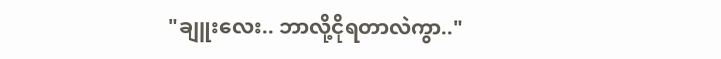"ချူးလေး.. ဘာလို့ငိုရတာလဲကွာ.."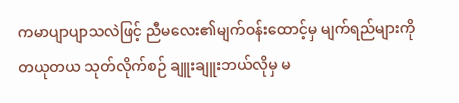ကမာပျာပျာသလဲဖြင့် ညီမလေး၏မျက်ဝန်းထောင့်မှ မျက်ရည်များကို တယုတယ သုတ်လိုက်စဉ် ချူးချူးဘယ်လိုမှ မ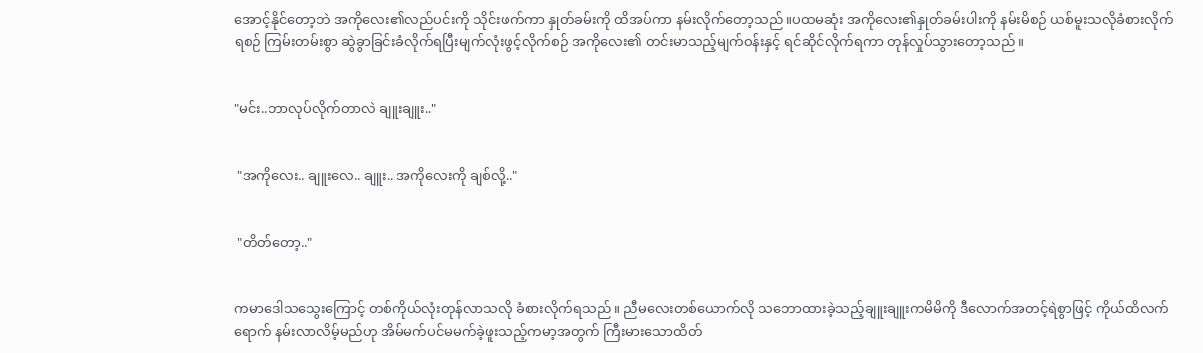အောင့်နိုင်တော့ဘဲ အကိုလေး၏လည်ပင်းကို သိုင်းဖက်ကာ နှုတ်ခမ်းကို ထိအပ်ကာ နမ်းလိုက်တော့သည်။ပထမဆုံး အကိုလေး၏နှုတ်ခမ်းပါးကို နမ်းမိစဉ် ယစ်မူးသလိုခံစားလိုက်ရစဉ် ကြမ်းတမ်းစွာ ဆွဲခွာခြင်းခံလိုက်ရပြီးမျက်လုံးဖွင့်လိုက်စဉ် အကိုလေး၏ တင်းမာသည့်မျက်ဝန်းနှင့် ရင်ဆိုင်လိုက်ရကာ တုန်လှုပ်သွားတော့သည်။


"မင်း..ဘာလုပ်လိုက်တာလဲ ချူးချူး.."


 "အကိုလေး.. ချူးလေ.. ချူး.. အကိုလေးကို ချစ်လို့.."


 "တိတ်တော့.."


ကမာဒေါသသွေးကြောင့် တစ်ကိုယ်လုံးတုန်လာသလို ခံစားလိုက်ရသည်။ ညီမလေးတစ်ယောက်လို သဘောထားခဲ့သည့်ချူးချူးကမိမိကို ဒီလောက်အတင့်ရဲစွာဖြင့် ကိုယ်ထိလက်ရောက် နမ်းလာလိမ့်မည်ဟု အိမ်မက်ပင်မမက်ခဲ့ဖူးသည့်ကမာ့အတွက် ကြီးမားသောထိတ်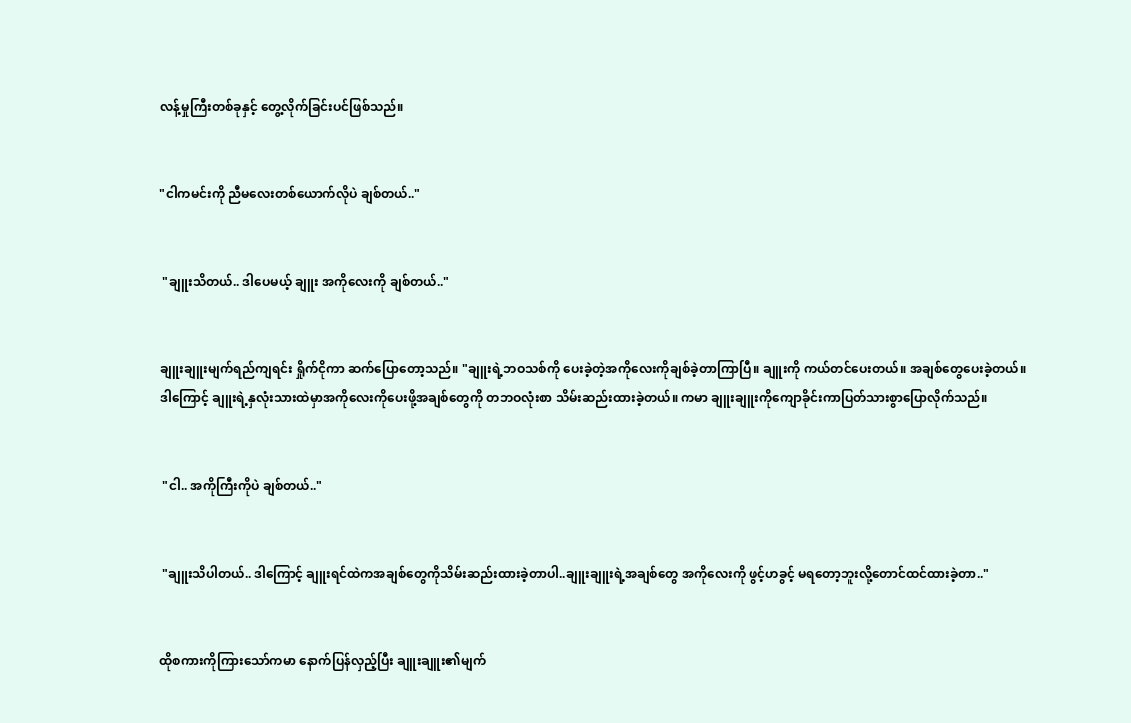လန့်မှုကြီးတစ်ခုနှင့် တွေ့လိုက်ခြင်းပင်ဖြစ်သည်။


"ငါကမင်းကို ညီမလေးတစ်ယောက်လိုပဲ ချစ်တယ်.."


 "ချူးသိတယ်.. ဒါပေမယ့် ချူး အကိုလေးကို ချစ်တယ်.."


ချူးချူးမျက်ရည်ကျရင်း ရှိုက်ငိုကာ ဆက်ပြောတော့သည်။ "ချူးရဲ့ဘဝသစ်ကို ပေးခဲ့တဲ့အကိုလေးကိုချစ်ခဲ့တာကြာပြီ။ ချူးကို ကယ်တင်ပေးတယ်။ အချစ်တွေပေးခဲ့တယ်။ ဒါကြောင့် ချူးရဲ့နှလုံးသားထဲမှာအကိုလေးကိုပေးဖို့အချစ်တွေကို တဘဝလုံးစာ သိမ်းဆည်းထားခဲ့တယ်။ ကမာ ချူးချူးကိုကျောခိုင်းကာပြတ်သားစွာပြောလိုက်သည်။


 "ငါ.. အကိုကြီးကိုပဲ ချစ်တယ်.."


 "ချူးသိပါတယ်.. ဒါကြောင့် ချူးရင်ထဲကအချစ်တွေကိုသိမ်းဆည်းထားခဲ့တာပါ..ချူးချူးရဲ့အချစ်တွေ အကိုလေးကို ဖွင့်ဟခွင့် မရတော့ဘူးလို့တောင်ထင်ထားခဲ့တာ.."


ထိုစကားကိုကြားသော်ကမာ နောက်ပြန်လှည့်ပြီး ချူးချူး၏မျက်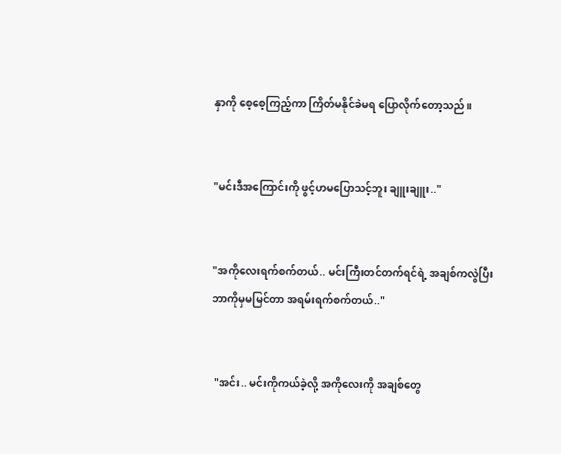နှာကို စေ့စေ့ကြည့်ကာ ကြိတ်မနိုင်ခဲမရ ပြောလိုက်တော့သည်။


"မင်းဒီအကြောင်းကို ဖွင့်ဟမပြောသင့်ဘူး ချူးချူး.."


"အကိုလေးရက်စက်တယ်.. မင်းကြီးတင်တက်ရင်ရဲ့ အချစ်ကလွဲပြီး ဘာကိုမှမမြင်တာ အရမ်းရက်စက်တယ်.."


 "အင်း.. မင်းကိုကယ်ခဲ့လို့ အကိုလေးကို အချစ်တွေ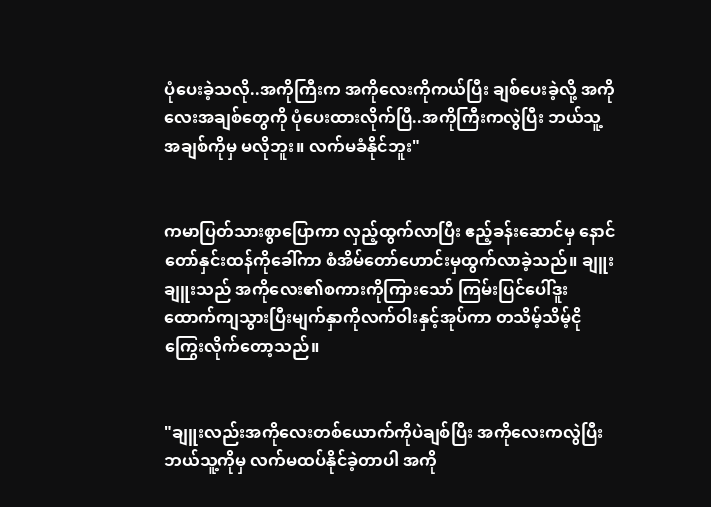ပုံပေးခဲ့သလို..အကိုကြီးက အကိုလေးကိုကယ်ပြီး ချစ်ပေးခဲ့လို့ အကိုလေးအချစ်တွေကို ပုံပေးထားလိုက်ပြီ..အကိုကြီးကလွဲပြီး ဘယ်သူ့အချစ်ကိုမှ မလိုဘူး။ လက်မခံနိုင်ဘူး"


ကမာပြတ်သားစွာပြောကာ လှည့်ထွက်လာပြီး ဧည့်ခန်းဆောင်မှ နောင်တော်နှင်းထန်ကိုခေါ်ကာ စံအိမ်တော်ဟောင်းမှထွက်လာခဲ့သည်။ ချူးချူးသည် အကိုလေး၏စကားကိုကြားသော် ကြမ်းပြင်ပေါ်ဒူးထောက်ကျသွားပြီးမျက်နှာကိုလက်ဝါးနှင့်အုပ်ကာ တသိမ့်သိမ့်ငိုကြွေးလိုက်တော့သည်။


"ချူးလည်းအကိုလေးတစ်ယောက်ကိုပဲချစ်ပြီး အကိုလေးကလွဲပြီး ဘယ်သူ့ကိုမှ လက်မထပ်နိုင်ခဲ့တာပါ အကို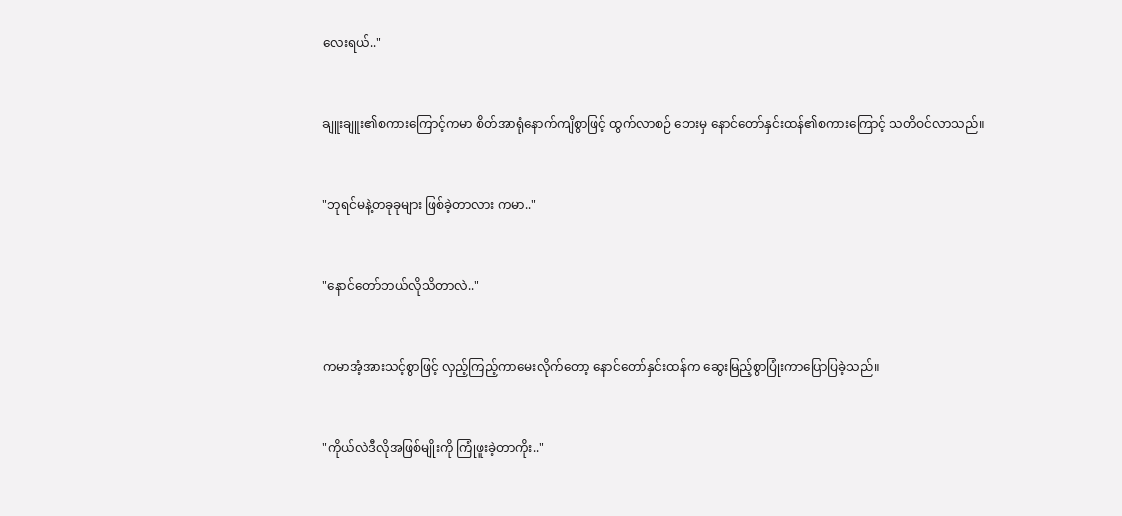လေးရယ်.."


ချူးချူး၏စကားကြောင့်ကမာ စိတ်အာရုံနောက်ကျိစွာဖြင့် ထွက်လာစဉ် ဘေးမှ နောင်တော်နှင်းထန်၏စကားကြောင့် သတိဝင်လာသည်။


"ဘုရင်မနဲ့တခုခုများ ဖြစ်ခဲ့တာလား ကမာ.."


"နောင်တော်ဘယ်လိုသိတာလဲ.."


ကမာအံ့အားသင့်စွာဖြင့် လှည့်ကြည့်ကာမေးလိုက်တော့ နောင်တော်နှင်းထန်က ဆွေးမြည့်စွာပြုံးကာပြောပြခဲ့သည်။


"ကိုယ်လဲဒီလိုအဖြစ်မျိုးကို ကြုံဖူးခဲ့တာကိုး.."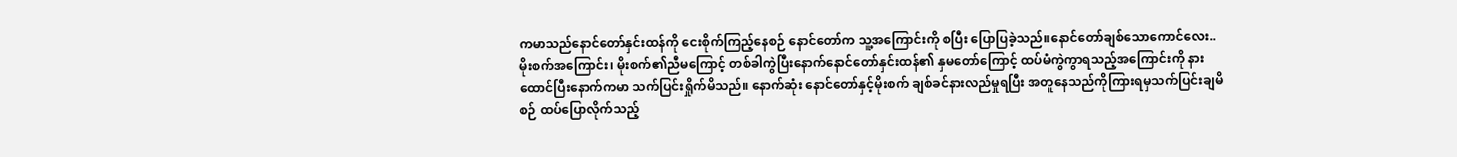ကမာသည်နောင်တော်နှင်းထန်ကို ငေးစိုက်ကြည့်နေစဉ် နောင်တော်က သူ့အကြောင်းကို စပြီး ပြောပြခဲ့သည်။နောင်တော်ချစ်သောကောင်လေး.. မိုးစက်အကြောင်း၊ မိုးစက်၏ညီမကြောင့် တစ်ခါကွဲပြီးနောက်နောင်တော်နှင်းထန်၏ နှမတော်ကြောင့် ထပ်မံကွဲကွာရသည့်အကြောင်းကို နားထောင်ပြီးနောက်ကမာ သက်ပြင်းရှိုက်မိသည်။ နောက်ဆုံး နောင်တော်နှင့်မိုးစက် ချစ်ခင်နားလည်မှုရပြီး အတူနေသည်ကိုကြားရမှသက်ပြင်းချမိစဉ် ထပ်ပြောလိုက်သည့်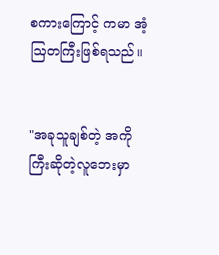စကားကြောင့် ကမာ အံ့ဩတကြီးဖြစ်ရသည်။


"အခုသူချစ်တဲ့ အကိုကြီးဆိုတဲ့လူဘေးမှာ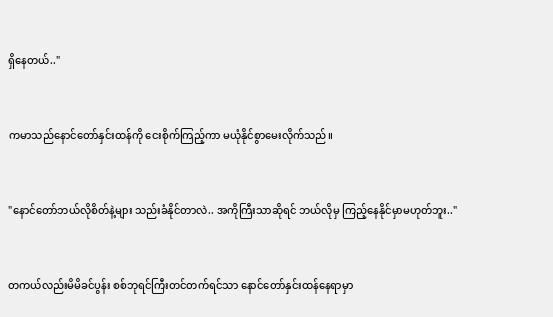ရှိနေတယ်.."


ကမာသည်နောင်တော်နှင်းထန်ကို ငေးစိုက်ကြည့်ကာ မယုံနိုင်စွာမေးလိုက်သည်။


"နောင်တော်ဘယ်လိုစိတ်နဲ့များ သည်းခံနိုင်တာလဲ.. အကိုကြီးသာဆိုရင် ဘယ်လိုမှ ကြည့်နေနိုင်မှာမဟုတ်ဘူး.."


တကယ်လည်းမိမိခင်ပွန်း စစ်ဘုရင်ကြီးတင်တက်ရင်သာ နောင်တော်နှင်းထန်နေရာမှာ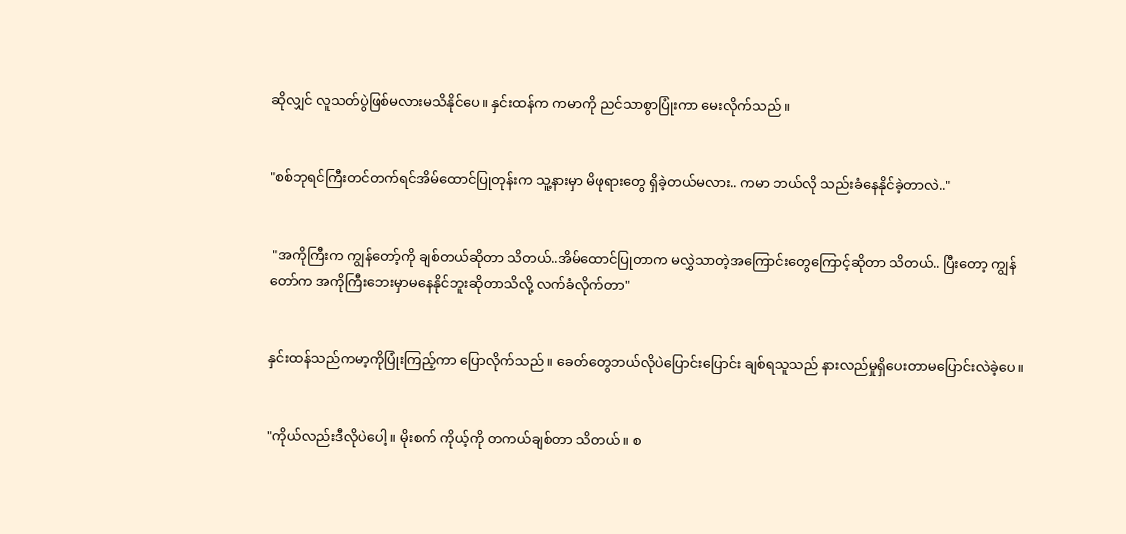ဆိုလျှင် လူသတ်ပွဲဖြစ်မလားမသိနိုင်ပေ။ နှင်းထန်က ကမာကို ညင်သာစွာပြုံးကာ မေးလိုက်သည်။


"စစ်ဘုရင်ကြီးတင်တက်ရင်အိမ်ထောင်ပြုတုန်းက သူ့နားမှာ မိဖုရားတွေ ရှိခဲ့တယ်မလား.. ကမာ ဘယ်လို သည်းခံနေနိုင်ခဲ့တာလဲ.."


 "အကိုကြီးက ကျွန်တော့်ကို ချစ်တယ်ဆိုတာ သိတယ်..အိမ်ထောင်ပြုတာက မလွှဲသာတဲ့အကြောင်းတွေကြောင့်ဆိုတာ သိတယ်.. ပြီးတော့ ကျွန်တော်က အကိုကြီးဘေးမှာမနေနိုင်ဘူးဆိုတာသိလို့ လက်ခံလိုက်တာ"


နှင်းထန်သည်ကမာ့ကိုပြုံးကြည့်ကာ ပြောလိုက်သည်။ ခေတ်တွေဘယ်လိုပဲပြောင်းပြောင်း ချစ်ရသူသည် နားလည်မှုရှိပေးတာမပြောင်းလဲခဲ့ပေ။


"ကိုယ်လည်းဒီလိုပဲပေါ့။ မိုးစက် ကိုယ့်ကို တကယ်ချစ်တာ သိတယ်။ စ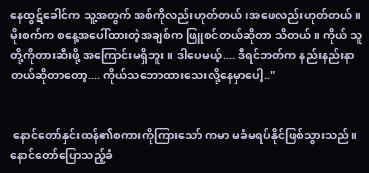နေထွဋ်ခေါင်က သူ့အတွက် အစ်ကိုလည်းဟုတ်တယ်၊အဖေလည်းဟုတ်တယ်။ မိုးစက်က စနေ့အပေါ်ထားတဲ့အချစ်က ဖြူစင်တယ်ဆိုတာ သိတယ်။ ကိုယ် သူတို့ကိုတားဆီးဖို့ အကြောင်းမရှိဘူး။ ဒါပေမယ့်.... ဒီရင်ဘတ်က နည်းနည်းနာတယ်ဆိုတာတော့.... ကိုယ်သဘောထားသေးလို့နေမှာပေါ့.."


 နောင်တော်နှင်းထန်၏စကားကိုကြားသော် ကမာ မခံမရပ်နိုင်ဖြစ်သွားသည်။နောင်တော်ပြောသည့်ခံ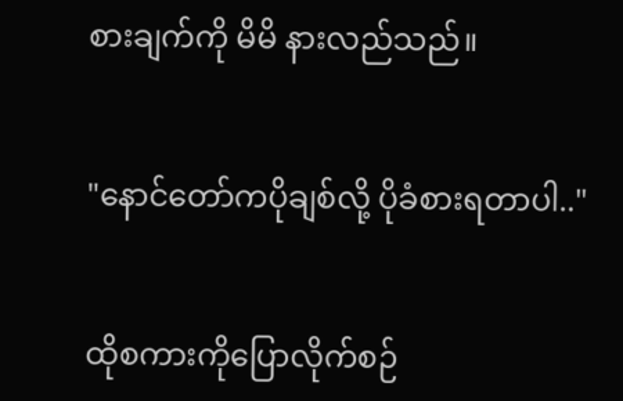စားချက်ကို မိမိ နားလည်သည်။


"နောင်တော်ကပိုချစ်လို့ ပိုခံစားရတာပါ.."


ထိုစကားကိုပြောလိုက်စဉ်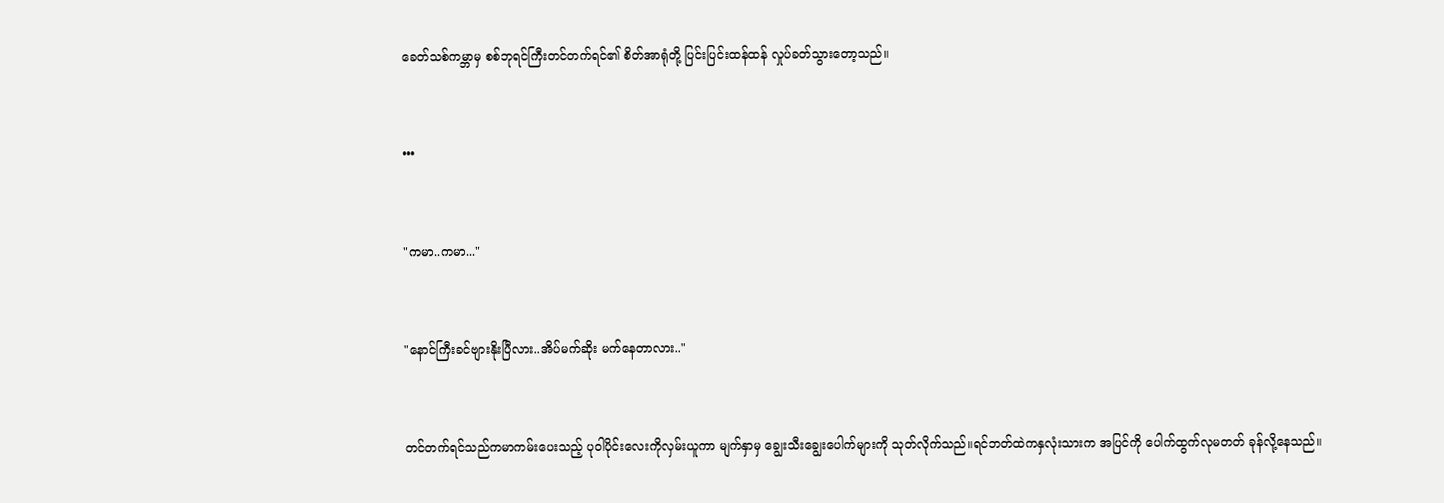ခေတ်သစ်ကမ္ဘာမှ စစ်ဘုရင်ကြီးတင်တက်ရင်၏ စိတ်အာရုံတို့ ပြင်းပြင်းထန်ထန် လှုပ်ခတ်သွားတော့သည်။


•••


"ကမာ..ကမာ..."


"နောင်ကြီးခင်ဗျားနိုးပြီလား..အိပ်မက်ဆိုး မက်နေတာလား.."


တင်တက်ရင်သည်ကမာကမ်းပေးသည့် ပုဝါပိုင်းလေးကိုလှမ်းယူကာ မျက်နှာမှ ချွေးသီးချွေးပေါက်များကို သုတ်လိုက်သည်။ရင်ဘတ်ထဲကနှလုံးသားက အပြင်ကို ပေါက်ထွက်လုမတတ် ခုန်လို့နေသည်။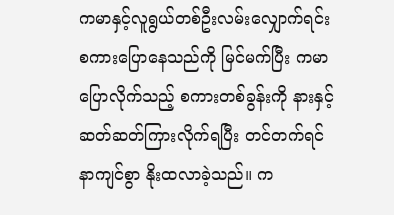ကမာနှင့်လူရွယ်တစ်ဦးလမ်းလျှောက်ရင်း စကားပြောနေသည်ကို မြင်မက်ပြီး ကမာပြောလိုက်သည့် စကားတစ်ခွန်းကို နားနှင့်ဆတ်ဆတ်ကြားလိုက်ရပြီး တင်တက်ရင် နာကျင်စွာ နိုးထလာခဲ့သည်။ က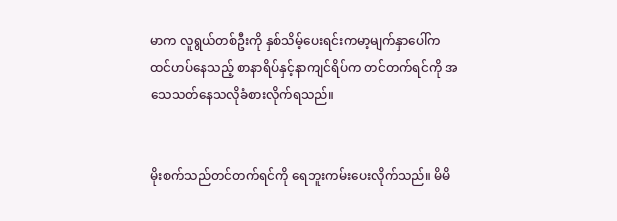မာက လူရွယ်တစ်ဦးကို နှစ်သိမ့်ပေးရင်းကမာ့မျက်နှာပေါ်က ထင်ဟပ်နေသည့် စာနာရိပ်နှင့်နာကျင်ရိပ်က တင်တက်ရင်ကို အသေသတ်နေသလိုခံစားလိုက်ရသည်။


မိုးစက်သည်တင်တက်ရင်ကို ရေဘူးကမ်းပေးလိုက်သည်။ မိမိ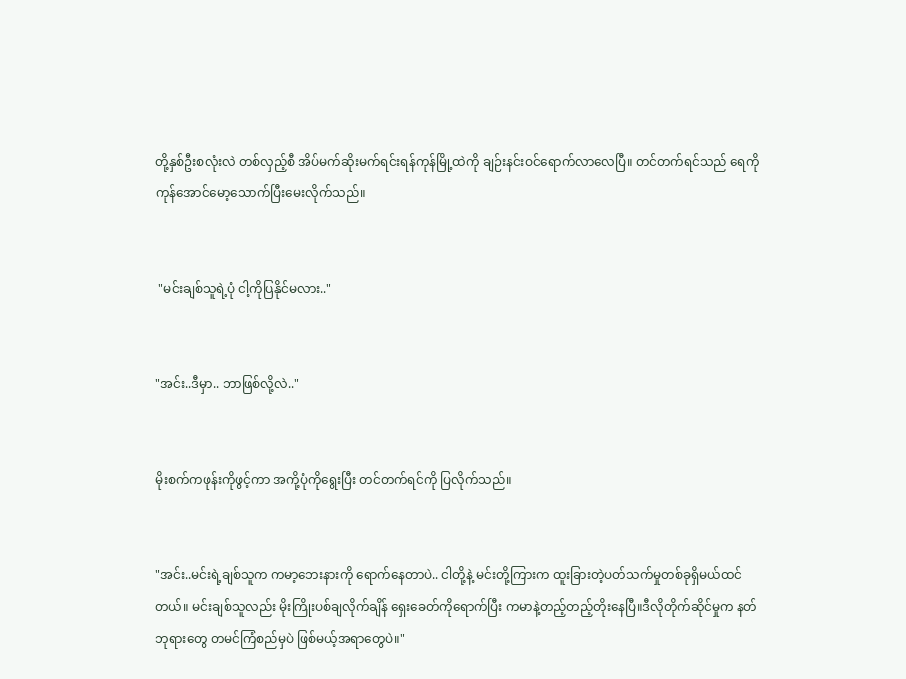တို့နှစ်ဦးစလုံးလဲ တစ်လှည့်စီ အိပ်မက်ဆိုးမက်ရင်းရန်ကုန်မြို့ထဲကို ချဉ်းနင်းဝင်ရောက်လာလေပြီ။ တင်တက်ရင်သည် ရေကို ကုန်အောင်မော့သောက်ပြီးမေးလိုက်သည်။


 "မင်းချစ်သူရဲ့ပုံ ငါ့ကိုပြနိုင်မလား.."


"အင်း..ဒီမှာ.. ဘာဖြစ်လို့လဲ.."


မိုးစက်ကဖုန်းကိုဖွင့်ကာ အကို့ပုံကိုရွေးပြီး တင်တက်ရင်ကို ပြလိုက်သည်။


"အင်း..မင်းရဲ့ချစ်သူက ကမာ့ဘေးနားကို ရောက်နေတာပဲ.. ငါတို့နဲ့ မင်းတို့ကြားက ထူးခြားတဲ့ပတ်သက်မှုတစ်ခုရှိမယ်ထင်တယ်။ မင်းချစ်သူလည်း မိုးကြိုးပစ်ချလိုက်ချိန် ရှေးခေတ်ကိုရောက်ပြီး ကမာနဲ့တည့်တည့်တိုးနေပြီ။ဒီလိုတိုက်ဆိုင်မှုက နတ်ဘုရားတွေ တမင်ကြံစည်မှပဲ ဖြစ်မယ့်အရာတွေပဲ။"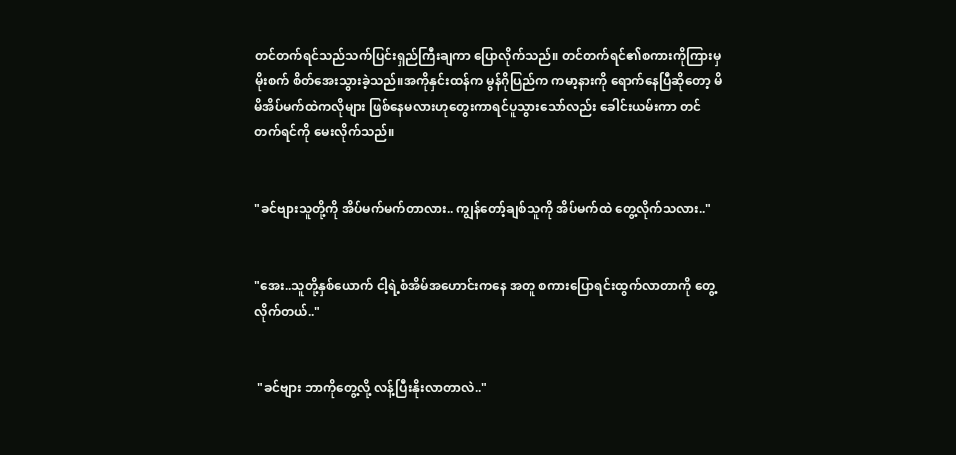တင်တက်ရင်သည်သက်ပြင်းရှည်ကြီးချကာ ပြောလိုက်သည်။ တင်တက်ရင်၏စကားကိုကြားမှ မိုးစက် စိတ်အေးသွားခဲ့သည်။အကိုနှင်းထန်က မွန်ဂိုပြည်က ကမာ့နားကို ရောက်နေပြီဆိုတော့ မိမိအိပ်မက်ထဲကလိုများ ဖြစ်နေမလားဟုတွေးကာရင်ပူသွားသော်လည်း ခေါင်းယမ်းကာ တင်တက်ရင်ကို မေးလိုက်သည်။


"ခင်ဗျားသူတို့ကို အိပ်မက်မက်တာလား.. ကျွန်တော့်ချစ်သူကို အိပ်မက်ထဲ တွေ့လိုက်သလား.."


"အေး..သူတို့နှစ်ယောက် ငါ့ရဲ့စံအိမ်အဟောင်းကနေ အတူ စကားပြောရင်းထွက်လာတာကို တွေ့လိုက်တယ်.."


 "ခင်ဗျား ဘာကိုတွေ့လို့ လန့်ပြီးနိုးလာတာလဲ.."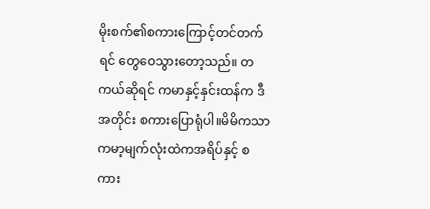မိုးစက်၏စကားကြောင့်တင်တက်ရင် တွေဝေသွားတော့သည်။ တကယ်ဆိုရင် ကမာနှင့်နှင်းထန်က ဒီအတိုင်း စကားပြောရုံပါ။မိမိကသာ ကမာ့မျက်လုံးထဲကအရိပ်နှင့် စကား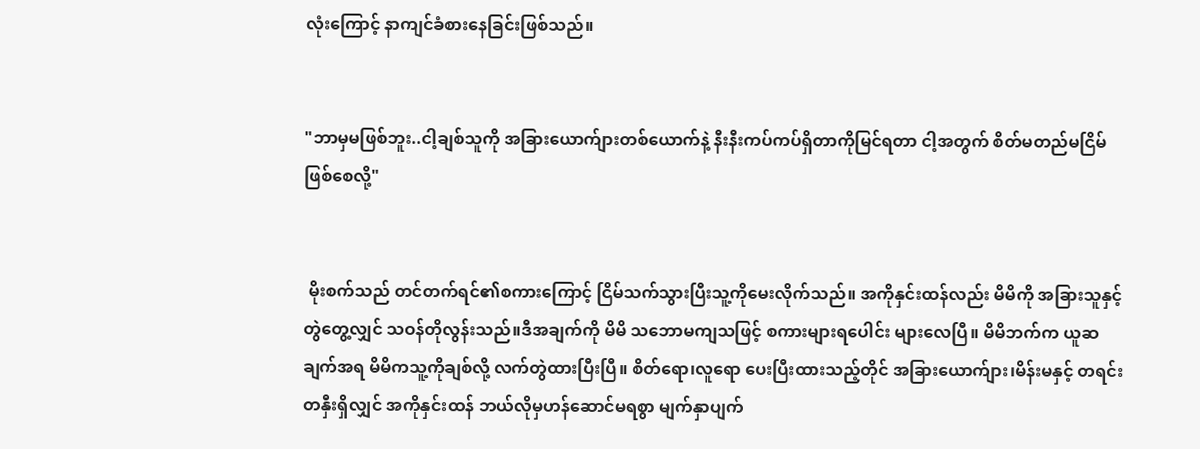လုံးကြောင့် နာကျင်ခံစားနေခြင်းဖြစ်သည်။


"ဘာမှမဖြစ်ဘူး..ငါ့ချစ်သူကို အခြားယောက်ျားတစ်ယောက်နဲ့ နီးနီးကပ်ကပ်ရှိတာကိုမြင်ရတာ ငါ့အတွက် စိတ်မတည်မငြိမ်ဖြစ်စေလို့"


 မိုးစက်သည် တင်တက်ရင်၏စကားကြောင့် ငြိမ်သက်သွားပြီးသူ့ကိုမေးလိုက်သည်။ အကိုနှင်းထန်လည်း မိမိကို အခြားသူနှင့်တွဲတွေ့လျှင် သဝန်တိုလွန်းသည်။ဒီအချက်ကို မိမိ သဘောမကျသဖြင့် စကားများရပေါင်း များလေပြီ။ မိမိဘက်က ယူဆချက်အရ မိမိကသူ့ကိုချစ်လို့ လက်တွဲထားပြီးပြီ။ စိတ်ရော၊လူရော ပေးပြီးထားသည့်တိုင် အခြားယောက်ျား၊မိန်းမနှင့် တရင်းတနှီးရှိလျှင် အကိုနှင်းထန် ဘယ်လိုမှဟန်ဆောင်မရစွာ မျက်နှာပျက်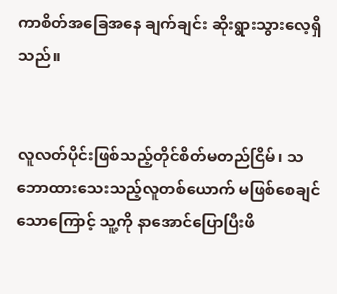ကာစိတ်အခြေအနေ ချက်ချင်း ဆိုးရွားသွားလေ့ရှိသည်။


လူလတ်ပိုင်းဖြစ်သည့်တိုင်စိတ်မတည်ငြိမ်၊ သဘောထားသေးသည့်လူတစ်ယောက် မဖြစ်စေချင်သောကြောင့် သူ့ကို နာအောင်ပြောပြီးဖိ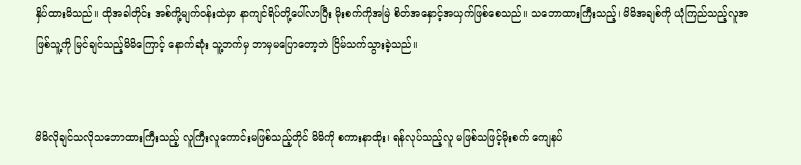နှိပ်ထားမိသည်။ ထိုအခါတိုင်း အစ်ကို့မျက်ဝန်းထဲမှာ နာကျင်ရိပ်တို့ပေါ်လာပြီး မိုးစက်ကိုအမြဲ စိတ်အနှောင့်အယှက်ဖြစ်စေသည်။ သဘောထားကြီးသည့်၊ မိမိအချစ်ကို ယုံကြည်သည့်လူအဖြစ်သူ့ကို မြင်ချင်သည့်မိမိကြောင့် နောက်ဆုံး သူ့ဘက်မှ ဘာမှမပြောတော့ဘဲ ငြိမ်သက်သွားခဲ့သည်။


မိမိလိုချင်သလိုသဘောထားကြီးသည့် လူကြီးလူကောင်းမဖြစ်သည့်တိုင် မိမိကို စကားနာထိုး၊ ရန်လုပ်သည့်လူ မဖြစ်သဖြင့်မိုးစက် ကျေနပ်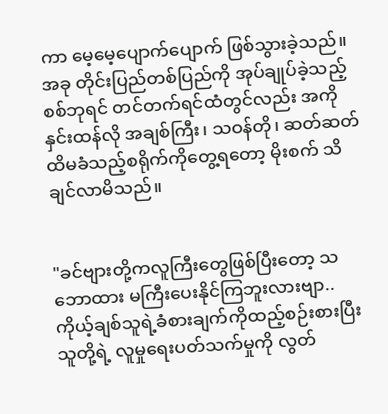ကာ မေ့မေ့ပျောက်ပျောက် ဖြစ်သွားခဲ့သည်။ အခု တိုင်းပြည်တစ်ပြည်ကို အုပ်ချုပ်ခဲ့သည့်စစ်ဘုရင် တင်တက်ရင်ထံတွင်လည်း အကိုနှင်းထန်လို အချစ်ကြီး၊ သဝန်တို၊ ဆတ်ဆတ်ထိမခံသည့်စရိုက်ကိုတွေ့ရတော့ မိုးစက် သိချင်လာမိသည်။


"ခင်ဗျားတို့ကလူကြီးတွေဖြစ်ပြီးတော့ သဘောထား မကြီးပေးနိုင်ကြဘူးလားဗျာ.. ကိုယ့်ချစ်သူရဲ့ခံစားချက်ကိုထည့်စဉ်းစားပြီး သူတို့ရဲ့ လူမှုရေးပတ်သက်မှုကို လွတ်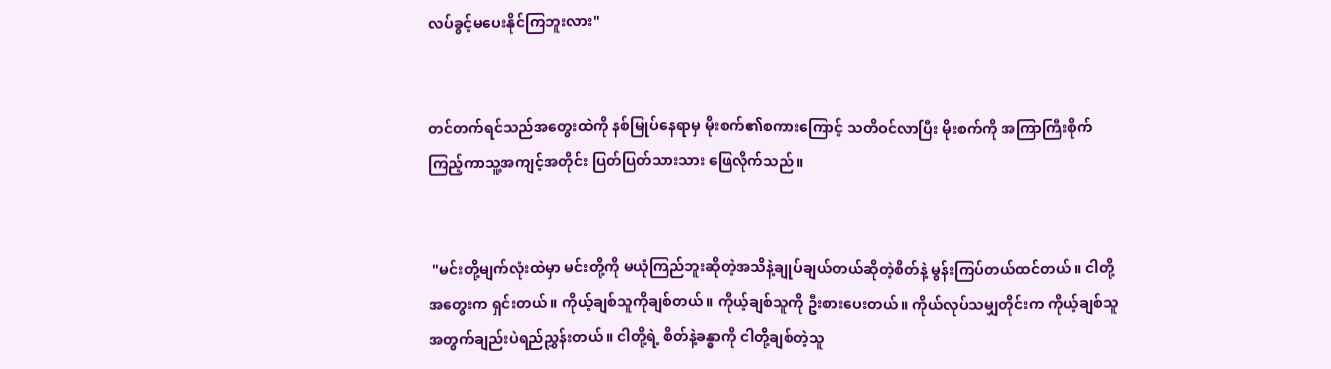လပ်ခွင့်မပေးနိုင်ကြဘူးလား"


တင်တက်ရင်သည်အတွေးထဲကို နစ်မြုပ်နေရာမှ မိုးစက်၏စကားကြောင့် သတိဝင်လာပြီး မိုးစက်ကို အကြာကြီးစိုက်ကြည့်ကာသူ့အကျင့်အတိုင်း ပြတ်ပြတ်သားသား ဖြေလိုက်သည်။


 "မင်းတို့မျက်လုံးထဲမှာ မင်းတို့ကို မယုံကြည်ဘူးဆိုတဲ့အသိနဲ့ချုပ်ချယ်တယ်ဆိုတဲ့စိတ်နဲ့ မွန်းကြပ်တယ်ထင်တယ်။ ငါတို့အတွေးက ရှင်းတယ်။ ကိုယ့်ချစ်သူကိုချစ်တယ်။ ကိုယ့်ချစ်သူကို ဦးစားပေးတယ်။ ကိုယ်လုပ်သမျှတိုင်းက ကိုယ့်ချစ်သူအတွက်ချည်းပဲရည်ညွှန်းတယ်။ ငါတို့ရဲ့ စိတ်နဲ့ခန္ဓာကို ငါတို့ချစ်တဲ့သူ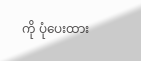ကို ပုံပေးထား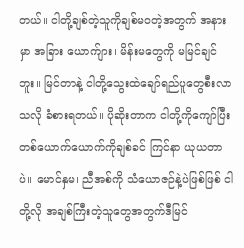တယ်။ ငါတို့ချစ်တဲ့သူကိုချစ်မဝတဲ့အတွက် အနားမှာ အခြား ယောက်ျား၊ မိန်းမတွေကို မမြင်ချင်ဘူး။ မြင်တာနဲ့ ငါတို့သွေးထဲချော်ရည်ပူတွေစီးလာသလို ခံစားရတယ်။ ပိုဆိုးတာက ငါတို့ကိုကျော်ပြီး တစ်ယောက်ယောက်ကိုချစ်ခင် ကြင်နာ ယုယတာပဲ။ မောင်နှမ၊ ညီအစ်ကို သံယောဇဉ်နဲ့ပဲဖြစ်ဖြစ် ငါတို့လို အချစ်ကြီးတဲ့သူတွေအတွက်ဒီမြင်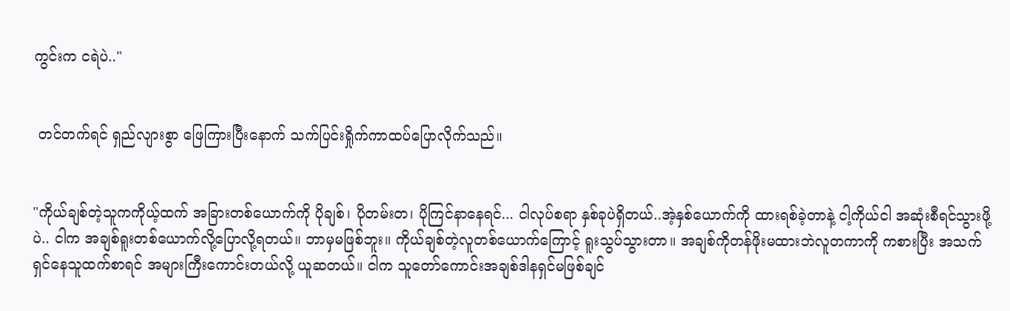ကွင်းက ငရဲပဲ.."


 တင်တက်ရင် ရှည်လျားစွာ ဖြေကြားပြီးနောက် သက်ပြင်းရှိုက်ကာထပ်ပြောလိုက်သည်။


"ကိုယ်ချစ်တဲ့သူကကိုယ့်ထက် အခြားတစ်ယောက်ကို ပိုချစ်၊ ပိုတမ်းတ၊ ပိုကြင်နာနေရင်... ငါလုပ်စရာ နှစ်ခုပဲရှိတယ်..အဲ့နှစ်ယောက်ကို ထားရစ်ခဲ့တာနဲ့ ငါ့ကိုယ်ငါ အဆုံးစီရင်သွားဖို့ပဲ.. ငါက အချစ်ရူးတစ်ယောက်လို့ပြောလို့ရတယ်။ ဘာမှမဖြစ်ဘူး။ ကိုယ်ချစ်တဲ့လူတစ်ယောက်ကြောင့် ရူးသွပ်သွားတာ။ အချစ်ကိုတန်ဖိုးမထားဘဲလူတကာကို ကစားပြီး အသက်ရှင်နေသူထက်စာရင် အများကြီးကောင်းတယ်လို့ ယူဆတယ်။ ငါက သူတော်ကောင်းအချစ်ဒါနရှင်မဖြစ်ချင်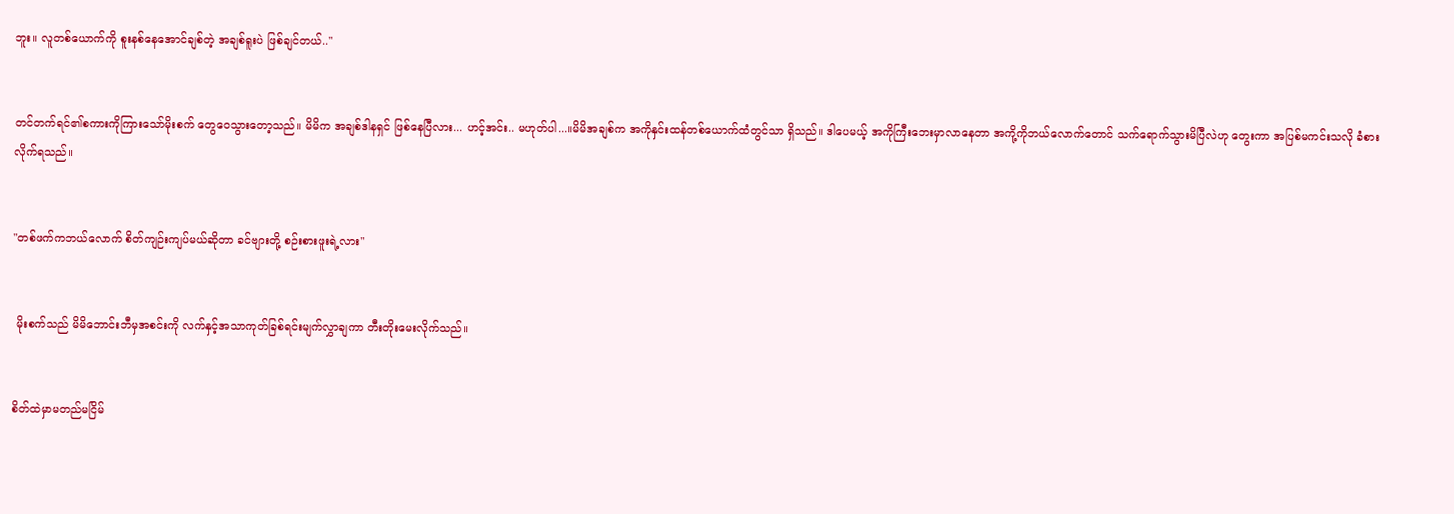ဘူး။ လူတစ်ယောက်ကို စူးနစ်နေအောင်ချစ်တဲ့ အချစ်ရူးပဲ ဖြစ်ချင်တယ်.."


တင်တက်ရင်၏စကားကိုကြားသော်မိုးစက် တွေဝေသွားတော့သည်။ မိမိက အချစ်ဒါနရှင် ဖြစ်နေပြီလား... ဟင့်အင်း.. မဟုတ်ပါ...။မိမိအချစ်က အကိုနှင်းထန်တစ်ယောက်ထံတွင်သာ ရှိသည်။ ဒါပေမယ့် အကိုကြီးဘေးမှာလာနေတာ အကို့ကိုဘယ်လောက်တောင် သက်ရောက်သွားမိပြီလဲဟု တွေးကာ အပြစ်မကင်းသလို ခံစားလိုက်ရသည်။


"တစ်ဖက်ကဘယ်လောက် စိတ်ကျဉ်းကျပ်မယ်ဆိုတာ ခင်ဗျားတို့ စဉ်းစားဖူးရဲ့လား"


 မိုးစက်သည် မိမိဘောင်းဘီမှအစင်းကို လက်နှင့်အသာကုတ်ခြစ်ရင်းမျက်လွှာချကာ တီးတိုးမေးလိုက်သည်။


စိတ်ထဲမှာမတည်မငြိမ်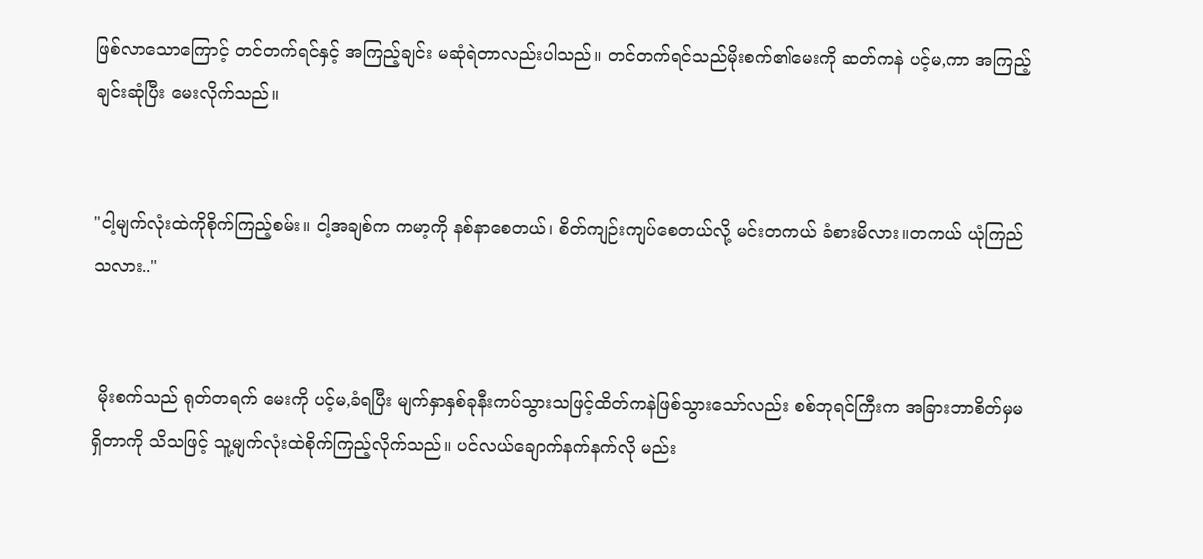ဖြစ်လာသောကြောင့် တင်တက်ရင်နှင့် အကြည့်ချင်း မဆုံရဲတာလည်းပါသည်။ တင်တက်ရင်သည်မိုးစက်၏မေးကို ဆတ်ကနဲ ပင့်မ,ကာ အကြည့်ချင်းဆုံပြီး မေးလိုက်သည်။


"ငါ့မျက်လုံးထဲကိုစိုက်ကြည့်စမ်း။ ငါ့အချစ်က ကမာ့ကို နစ်နာစေတယ်၊ စိတ်ကျဉ်းကျပ်စေတယ်လို့ မင်းတကယ် ခံစားမိလား။တကယ် ယုံကြည်သလား.."


 မိုးစက်သည် ရုတ်တရက် မေးကို ပင့်မ,ခံရပြီး မျက်နှာနှစ်ခုနီးကပ်သွားသဖြင့်ထိတ်ကနဲဖြစ်သွားသော်လည်း စစ်ဘုရင်ကြီးက အခြားဘာစိတ်မှမရှိတာကို သိသဖြင့် သူ့မျက်လုံးထဲစိုက်ကြည့်လိုက်သည်။ ပင်လယ်ချောက်နက်နက်လို မည်း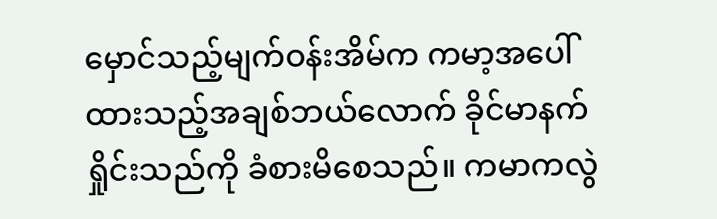မှောင်သည့်မျက်ဝန်းအိမ်က ကမာ့အပေါ်ထားသည့်အချစ်ဘယ်လောက် ခိုင်မာနက်ရှိုင်းသည်ကို ခံစားမိစေသည်။ ကမာကလွဲ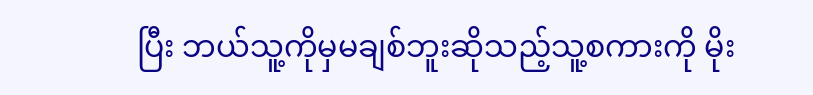ပြီး ဘယ်သူ့ကိုမှမချစ်ဘူးဆိုသည့်သူ့စကားကို မိုး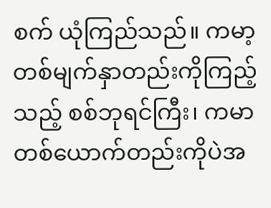စက် ယုံကြည်သည်။ ကမာ့တစ်မျက်နှာတည်းကိုကြည့်သည့် စစ်ဘုရင်ကြီး၊ ကမာတစ်ယောက်တည်းကိုပဲအ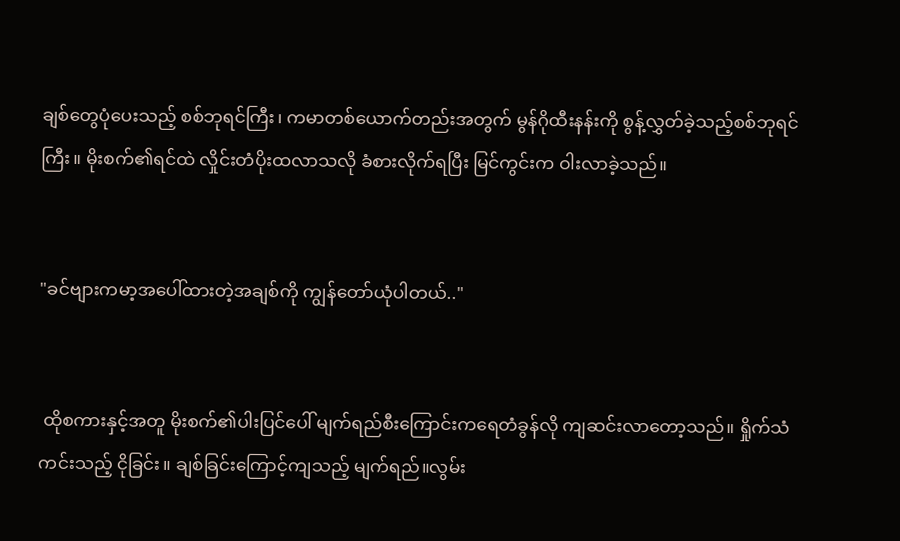ချစ်တွေပုံပေးသည့် စစ်ဘုရင်ကြီး၊ ကမာတစ်ယောက်တည်းအတွက် မွန်ဂိုထီးနန်းကို စွန့်လွှတ်ခဲ့သည့်စစ်ဘုရင်ကြီး။ မိုးစက်၏ရင်ထဲ လှိုင်းတံပိုးထလာသလို ခံစားလိုက်ရပြီး မြင်ကွင်းက ဝါးလာခဲ့သည်။


"ခင်ဗျားကမာ့အပေါ်ထားတဲ့အချစ်ကို ကျွန်တော်ယုံပါတယ်.."


 ထိုစကားနှင့်အတူ မိုးစက်၏ပါးပြင်ပေါ် မျက်ရည်စီးကြောင်းကရေတံခွန်လို ကျဆင်းလာတော့သည်။ ရှိုက်သံကင်းသည့် ငိုခြင်း။ ချစ်ခြင်းကြောင့်ကျသည့် မျက်ရည်။လွမ်း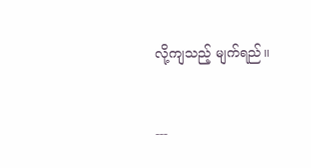လို့ကျသည့် မျက်ရည်။


---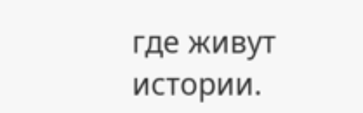где живут истории.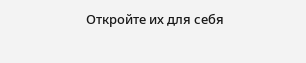Откройте их для себя